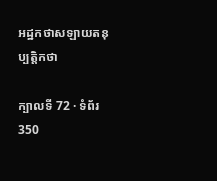អដ្ឋកថាសឡាយតនុប្បត្តិកថា

ក្បាលទី 72 · ទំព័រ 350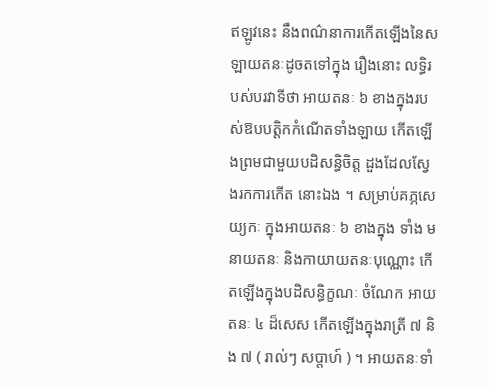ឥឡូវនេះ នឹងពណ៌នាការកើតឡើងនៃសឡាយតនៈដូចតទៅក្នុង រឿងនោះ លទ្ធិរបស់បរវាទីថា អាយតនៈ ៦ ខាងក្នុងរបស់ឱបបត្តិកកំណើតទាំងឡាយ កើតឡើងព្រមជាមួយបដិសន្ធិចិត្ត ដួងដែលស្វែងរកការកើត នោះឯង ។ សម្រាប់គភ្ភសេយ្យកៈ ក្នុងអាយតនៈ ៦ ខាងក្នុង ទាំង មនាយតនៈ និងកាយាយតនៈបុណ្ណោះ កើតឡើងក្នុងបដិសន្ធិក្ខណៈ ចំណែក អាយតនៈ ៤ ដ៏សេស កើតឡើងក្នុងរាត្រី ៧ និង ៧ ( រាល់ៗ សប្តាហ៍ ) ។ អាយតនៈទាំ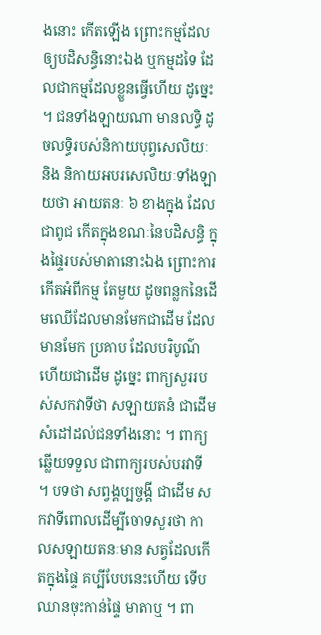ងនោះ កើតឡើង ព្រោះកម្មដែលឲ្យបដិសន្ធិនោះឯង ឬកម្មដទៃ ដែលជាកម្មដែលខ្លួនធ្វើហើយ ដូច្នេះ ។ ជនទាំងឡាយណា មានលទ្ធិ ដូចលទ្ធិរបស់និកាយបុព្វសេលិយៈ និង និកាយអបរសេលិយៈទាំងឡាយថា អាយតនៈ ៦ ខាងក្នុង ដែលជាពូជ កើតក្នុងខណៈនៃបដិសន្ធិ ក្នុងផ្ទៃរបស់មាតានោះឯង ព្រោះការកើតអំពីកម្ម តែមួយ ដូចពន្លកនៃដើមឈើដែលមានមែកជាដើម ដែលមានមែក ប្រគាប ដែលបរិបូណ៌ហើយជាដើម ដូច្នេះ ពាក្យសួររបស់សកវាទីថា សឡាយតនំ ជាដើម សំដៅដល់ជនទាំងនោះ ។ ពាក្យឆ្លើយទទួល ជាពាក្យរបស់បរវាទី ។ បទថា សព្វង្គប្បច្ចង្គី ជាដើម សកវាទីពោលដើម្បីចោទសួរថា កាលសឡាយតនៈមាន សត្វដែលកើតក្នុងផ្ទៃ គប្បីបែបនេះហើយ ទើបឈានចុះកាន់ផ្ទៃ មាតាឬ ។ ពា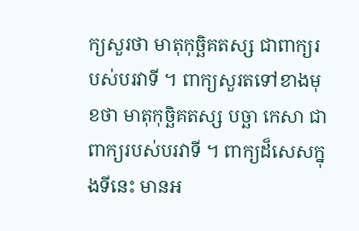ក្យសួរថា មាតុកុច្ឆិគតស្ស ជាពាក្យរបស់បរវាទី ។ ពាក្យសួរតទៅខាងមុខថា មាតុកុច្ឆិគតស្ស បច្ឆា កេសា ជាពាក្យរបស់បរវាទី ។ ពាក្យដ៏សេសក្នុងទីនេះ មានអ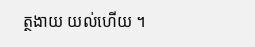ត្ថងាយ យល់ហើយ ។